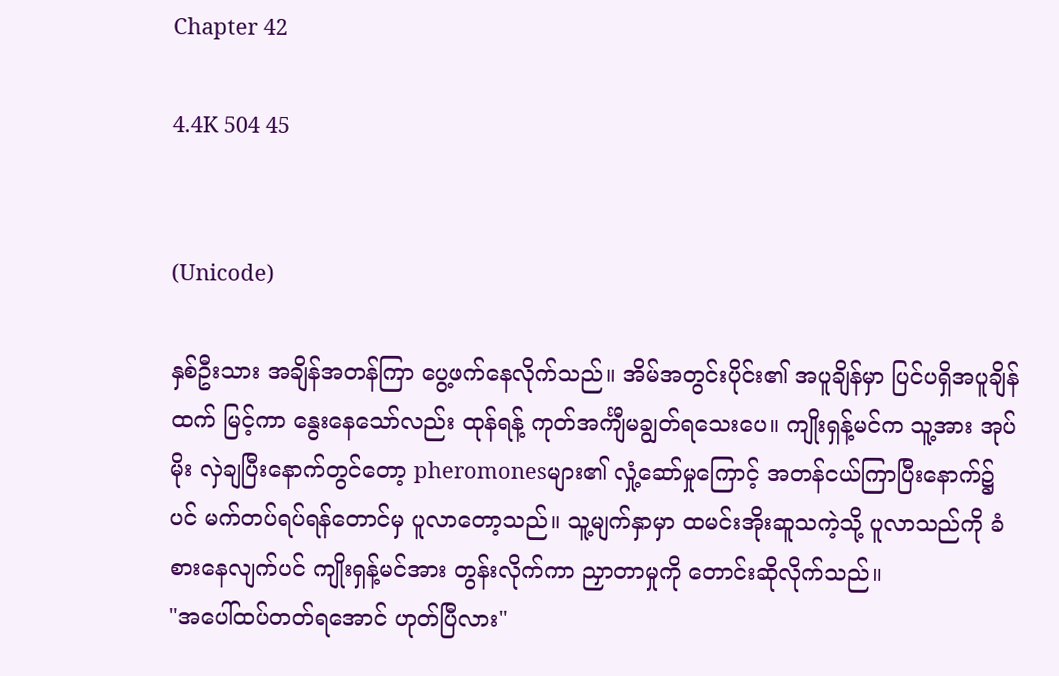Chapter 42

4.4K 504 45


(Unicode)

နှစ်ဦးသား အချိန်အတန်ကြာ ပွေ့ဖက်နေလိုက်သည်။ အိမ်အတွင်းပိုင်း၏ အပူချိန်မှာ ပြင်ပရှိအပူချိန်ထက် မြင့်ကာ နွေးနေသော်လည်း ထုန်ရန့် ကုတ်အင်္ကျီမချွတ်ရသေးပေ။ ကျိုးရှန့်မင်က သူ့အား အုပ်မိုး လှဲချပြီးနောက်တွင်တော့ pheromonesများ၏ လှုံ့ဆော်မှုကြောင့် အတန်ငယ်ကြာပြီးနောက်၌ပင် မက်တပ်ရပ်ရန်တောင်မှ ပူလာတော့သည်။ သူ့မျက်နှာမှာ ထမင်းအိုးဆူသကဲ့သို့ ပူလာသည်ကို ခံစားနေလျက်ပင် ကျိုးရှန့်မင်အား တွန်းလိုက်ကာ ညှာတာမှုကို တောင်းဆိုလိုက်သည်။
"အပေါ်ထပ်တတ်ရအောင် ဟုတ်ပြီလား"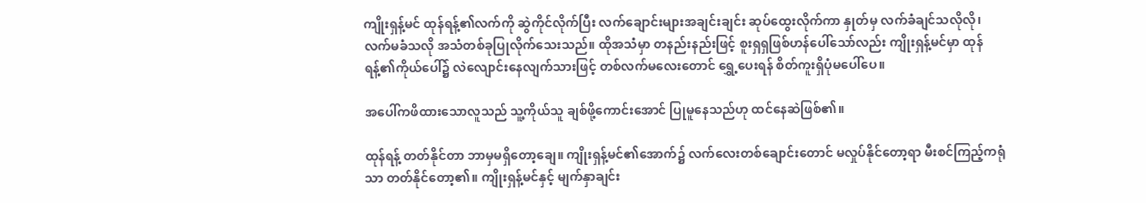ကျိုးရှန့်မင် ထုန်ရန့်၏လက်ကို ဆွဲကိုင်လိုက်ပြီး လက်ချောင်းများအချင်းချင်း ဆုပ်ထွေးလိုက်ကာ နှုတ်မှ လက်ခံချင်သလိုလို၊ လက်မခံသလို အသံတစ်ခုပြုလိုက်သေးသည်။ ထိုအသံမှာ တနည်းနည်းဖြင့် စူးရှရှဖြစ်ဟန်ပေါ်သော်လည်း ကျိုးရှန့်မင်မှာ ထုန်ရန့်၏ကိုယ်ပေါ်၌ လဲလျောင်းနေလျက်သားဖြင့် တစ်လက်မလေးတောင် ရွှေ့ပေးရန် စိတ်ကူးရှိပုံမပေါ်ပေ။

အပေါ်ကဖိထားသောလူသည် သူ့ကိုယ်သူ ချစ်ဖို့ကောင်းအောင် ပြုမူနေသည်ဟု ထင်နေဆဲဖြစ်၏။

ထုန်ရန့် တတ်နိုင်တာ ဘာမှမရှိတော့ချေ။ ကျိုးရှန့်မင်၏အောက်၌ လက်လေးတစ်ချောင်းတောင် မလှုပ်နိုင်တော့ရာ မီးစင်ကြည့်ကရုံသာ တတ်နိုင်တော့၏။ ကျိုးရှန့်မင်နှင့် မျက်နှာချင်း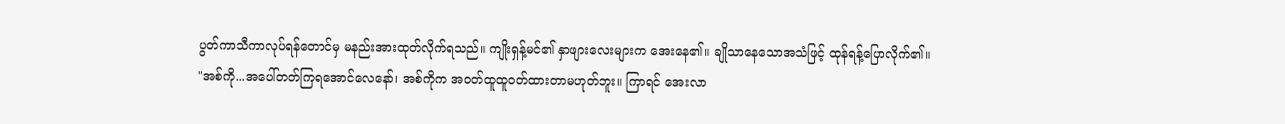ပွတ်ကာသီကာလုပ်ရန်တောင်မှ မနည်းအားထုတ်လိုက်ရသည်။ ကျိုးရှန့်မင်၏ နှာဖျားလေးများက အေးနေ၏။ ချိုသာနေသောအသံဖြင့် ထုန်ရန့်ပြောလိုက်၏။
"အစ်ကို...အပေါ်တတ်ကြရအောင်လေနော်၊ အစ်ကိုက အဝတ်ထူထူဝတ်ထားတာမဟုတ်ဘူး။ ကြာရင် အေးလာ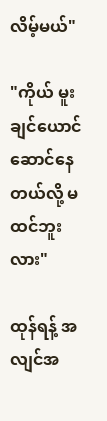လိမ့်မယ်"

"ကိုယ် မူးချင်ယောင်ဆောင်နေတယ်လို့ မထင်ဘူးလား"

ထုန်ရန့် အလျင်အ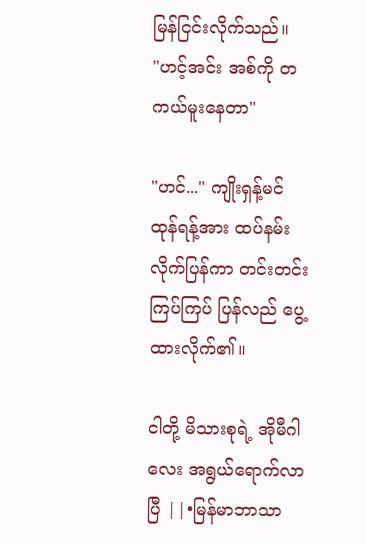မြန်ငြင်းလိုက်သည်။
"ဟင့်အင်း အစ်ကို တကယ်မူးနေတာ"

"ဟင်..." ကျိုးရှန့်မင် ထုန်ရန့်အား ထပ်နမ်းလိုက်ပြန်ကာ တင်းတင်းကြပ်ကြပ် ပြန်လည် ပွေ့ထားလိုက်၏။

ငါတို့ မိသားစုရဲ့ အိုမီဂါလေး အရွယ်ရောက်လာပြီ ||•မြန်မာဘာသာ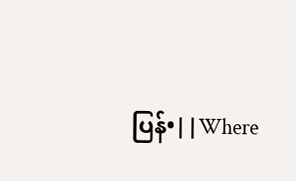ပြန်•||Where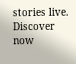stories live. Discover now